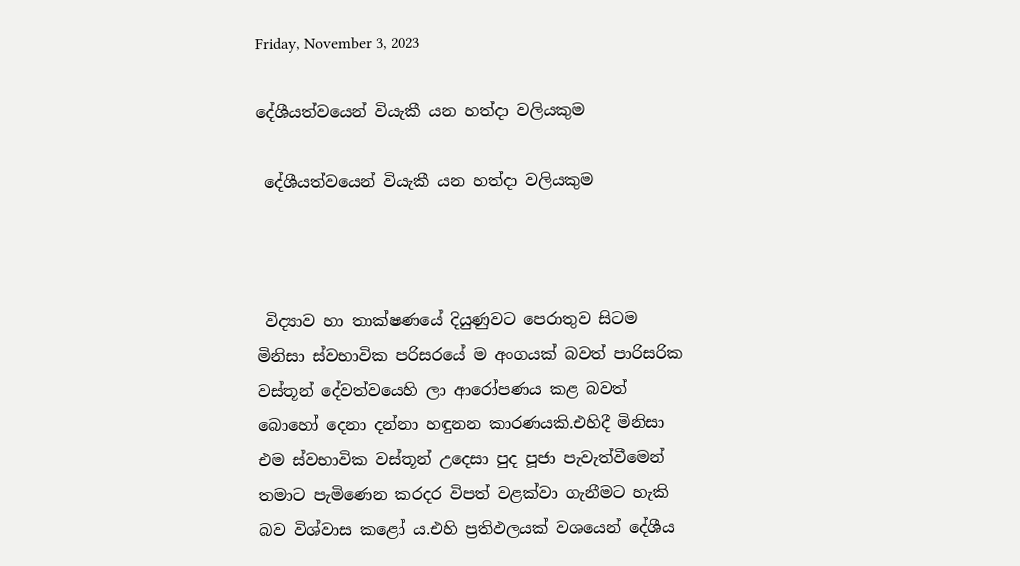Friday, November 3, 2023

දේශීයත්වයෙන් වියැකී යන හත්දා වලියකුම

 දේශීයත්වයෙන් වියැකී යන හත්දා වලියකුම



 විද්‍යාව හා තාක්ෂණයේ දියුණුවට පෙරාතුව සිටම මිනිසා ස්වභාවික පරිසරයේ ම අංගයක් බවත් පාරිසරික වස්තූන් දේවත්වයෙහි ලා ආරෝපණය කළ බවත් බොහෝ දෙනා දන්නා හඳුනන කාරණයකි.එහිදී මිනිසා එම ස්වභාවික වස්තූන් උදෙසා පුද පූජා පැවැත්වීමෙන් තමාට පැමිණෙන කරදර විපත් වළක්වා ගැනීමට හැකි බව විශ්වාස කළෝ ය.එහි ප්‍රතිඵලයක් වශයෙන් දේශීය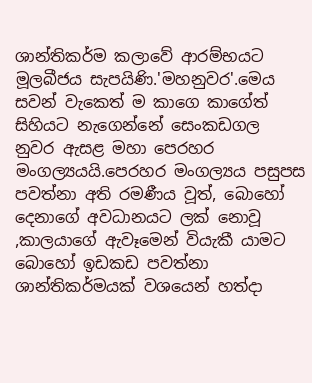ශාන්තිකර්ම කලාවේ ආරම්භයට මූලබීජය සැපයිණි.'මහනුවර'.මෙය සවන් වැකෙත් ම කාගෙ කාගේත් සිහියට නැගෙන්නේ සෙංකඩගල නුවර ඇසළ මහා පෙරහර මංගල්‍යයයි.පෙරහර මංගල්‍යය පසුපස පවත්නා අති රමණීය වූත්, බොහෝ දෙනාගේ අවධානයට ලක් නොවූ ,කාලයාගේ ඇවෑමෙන් වියැකී යාමට බොහෝ ඉඩකඩ පවත්නා ශාන්තිකර්මයක් වශයෙන් හත්දා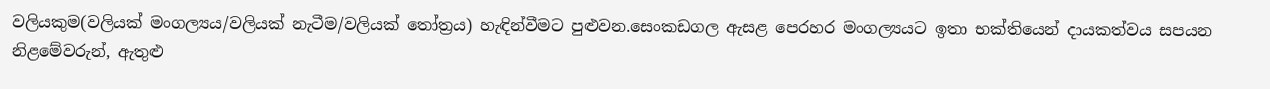වලියකුම(වලියක් මංගල්‍යය/වලියක් නැටීම/වලියක් තෝත්‍රය) හැඳින්වීමට පුළුවන.සෙංකඩගල ඇසළ පෙරහර මංගල්‍යයට ඉතා භක්තියෙන් දායකත්වය සපයන නිළමේවරුන්, ඇතුළු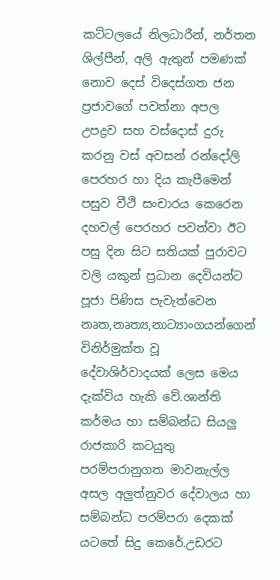කට්ටලයේ නිලධාරීන්, නර්තන ශිල්පීන්, අලි ඇතුන් පමණක් නොව දෙස් විදෙස්ගත ජන ප්‍රජාවගේ පවත්නා අපල උපද්‍රව සහ වස්දොස් දුරු කරනු වස් අවසන් රන්දෝලි පෙරහර හා දිය කැපීමෙන් පසුව වීථි සංචාරය කෙරෙන දහවල් පෙරහර පවත්වා ඊට පසු දින සිට සතියක් පුරාවට වලි යකුන් ප්‍රධාන දෙවියන්ට පූජා පිණිස පැවැත්වෙන නෘත,නෘත්‍ය,නාට්‍යාංගයන්ගෙන් විනිර්මුක්ත වූ දේවාශිර්වාදයක් ලෙස මෙය දැක්විය හැකි වේ.ශාන්ති කර්මය හා සම්බන්ධ සියලු රාජකාරි කටයුතු පරම්පරානුගත මාවනැල්ල අසල අලුත්නුවර දේවාලය හා සම්බන්ධ පරම්පරා දෙකක් යටතේ සිදු කෙරේ.උඩරට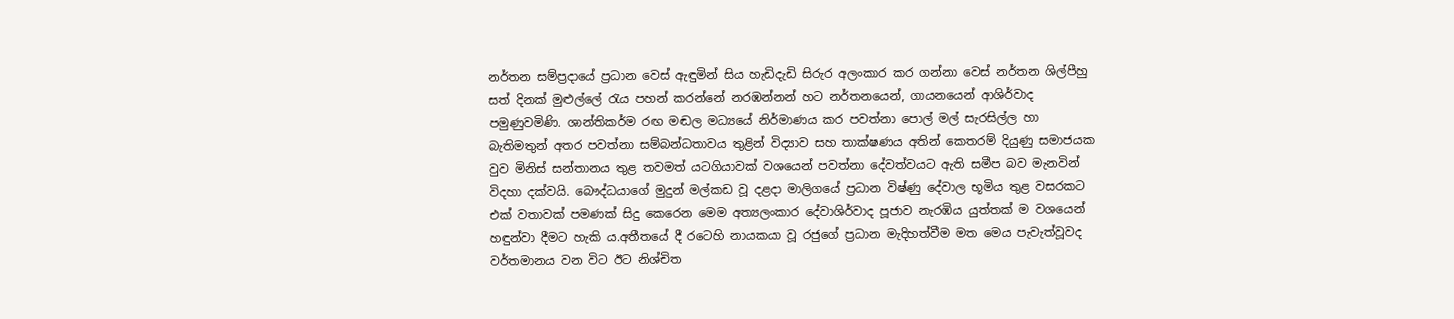නර්තන සම්ප්‍රදායේ ප්‍රධාන වෙස් ඇඳුමින් සිය හැඩිදැඩි සිරුර අලංකාර කර ගන්නා වෙස් නර්තන ශිල්පීහු සත් දිනක් මුළුල්ලේ රැය පහන් කරන්නේ නරඹන්නන් හට නර්තනයෙන්, ගායනයෙන් ආශිර්වාද පමුණුවමිණි. ශාන්තිකර්ම රඟ මඬල මධ්‍යයේ නිර්මාණය කර පවත්නා පොල් මල් සැරසිල්ල හා බැතිමතුන් අතර පවත්නා සම්බන්ධතාවය තුළින් විද්‍යාව සහ තාක්ෂණය අතින් කෙතරම් දියුණු සමාජයක වුව මිනිස් සන්තානය තුළ තවමත් යටගියාවක් වශයෙන් පවත්නා දේවත්වයට ඇති සමීප බව මැනවින් විදහා දක්වයි. බෞද්ධයාගේ මුදුන් මල්කඩ වූ දළදා මාලිගයේ ප්‍රධාන විෂ්ණු දේවාල භූමිය තුළ වසරකට එක් වතාවක් පමණක් සිදු කෙරෙන මෙම අත්‍යලංකාර දේවාශිර්වාද පූජාව නැරඹිය යුත්තක් ම වශයෙන් හඳුන්වා දීමට හැකි ය.අතීතයේ දී රටෙහි නායකයා වූ රජුගේ ප්‍රධාන මැදිහත්වීම මත මෙය පැවැත්වූවද වර්තමානය වන විට ඊට නිශ්චිත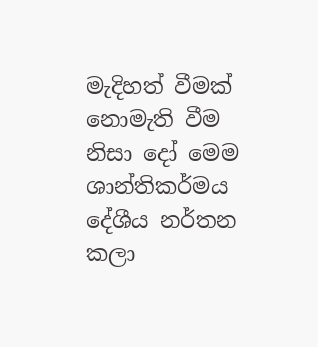මැදිහත් වීමක් නොමැති වීම නිසා දෝ මෙම ශාන්තිකර්මය දේශීය නර්තන කලා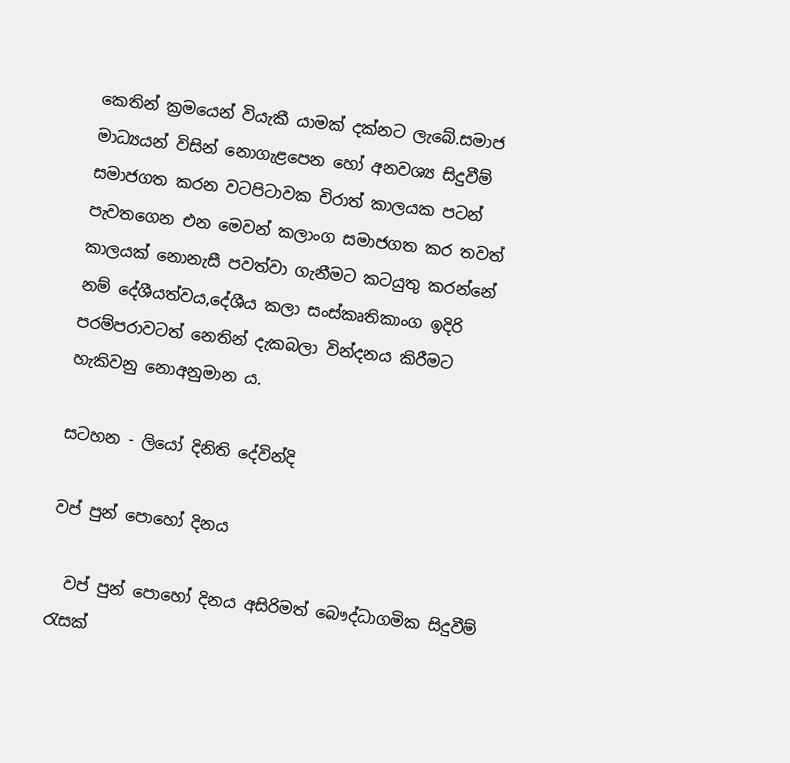කෙතින් ක්‍රමයෙන් වියැකී යාමක් දක්නට ලැබේ.සමාජ මාධ්‍යයන් විසින් නොගැළපෙන හෝ අනවශ්‍ය සිදුවීම් සමාජගත කරන වටපිටාවක චිරාත් කාලයක පටන් පැවතගෙන එන මෙවන් කලාංග සමාජගත කර තවත් කාලයක් නොනැසී පවත්වා ගැනීමට කටයුතු කරන්නේ නම් දේශීයත්වය,දේශීය කලා සංස්කෘතිකාංග ඉදිරි පරම්පරාවටත් නෙතින් දැකබලා වින්දනය කිරීමට හැකිවනු නොඅනුමාන ය.

සටහන - ලියෝ දිනිති දේවින්දි

වප් පුන් පොහෝ දිනය

  වප් පුන් පොහෝ දිනය අසිරිමත් බෞද්ධාගමික සිදුවීම් රැසක්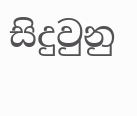සිදුවුනු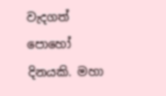වැදගත් පොහෝ දිනයකි. මහා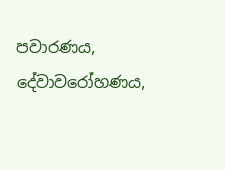පවාරණය, දේවාවරෝහණය,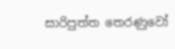සාරිපුත්ත තෙරණුවෝ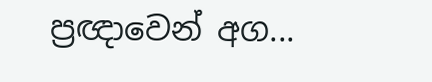ප්‍රඥාවෙන් අග...